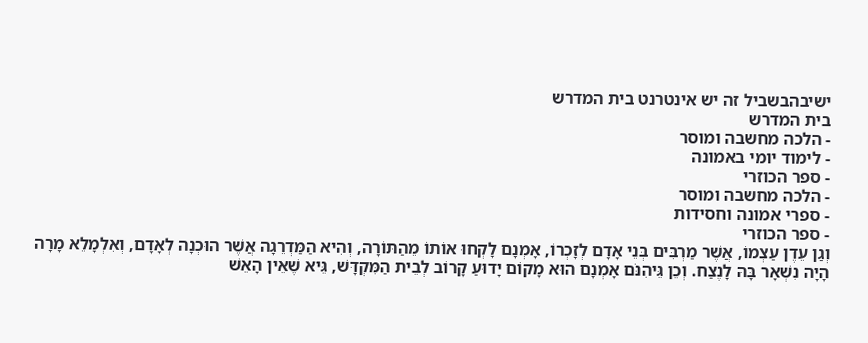ישיבהבשביל זה יש אינטרנט בית המדרש
בית המדרש
- הלכה מחשבה ומוסר
- לימוד יומי באמונה
- ספר הכוזרי
- הלכה מחשבה ומוסר
- ספרי אמונה וחסידות
- ספר הכוזרי
וְגַן עֵדֶן עַצְמוֹ, אֲשֶׁר מַרְבִּים בְּנֵי אָדָם לְזָכְרוֹ, אָמְנָם לָקְחוּ אוֹתוֹ מֵהַתּוֹרָה, וְהִיא הַמַּדְרֵגָה אֲשֶׁר הוּכְנָה לְאָדָם, וְאִלְמָלֵא מָרָה הָיָה נִשְׁאָר בָּהּ לָנֶצַח. וְכֵן גֵּיהִנֹּם אָמְנָם הוּא מָקוֹם יָדוּעַ קָרוֹב לְבֵית הַמִּקְדָּשׁ, גֵּיא שֶׁאֵין הָאֵשׁ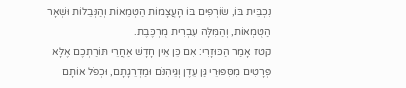נִכְבֵּית בּוֹ, שׂוֹרְפִים בּוֹ הָעֲצָמוֹת הַטְּמֵאוֹת וְהַנְּבֵלוֹת וּשְׁאָר הַטֻּמְאוֹת, וְהַמִּלָּה עִבְרִית מֻרְכֶּבֶת.
קטז אָמַר הַכּוּזָרִי: אִם כֵּן אֵין חָדָשׁ אַחֲרֵי תּוֹרַתְכֶם אֶלָּא פְּרָטִים מִסִּפּוּרֵי גַּן עֵדֶן וְגֵּיהִנֹּם וּמַדְרֵגָתָם, וּכְפֹל אוֹתָם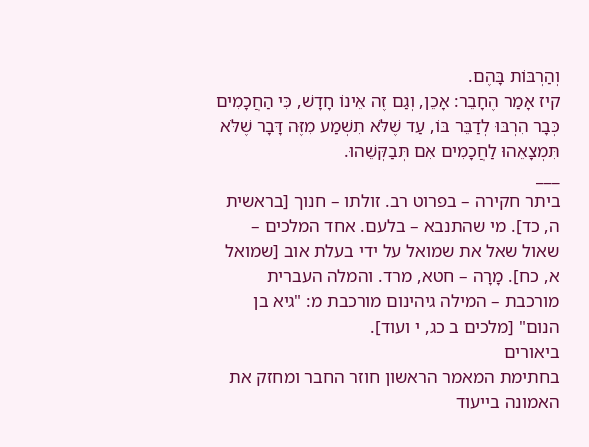וְהַרְבּוֹת בָּהֶם.
קיז אָמַר הֶחָבֵר: אָכֵן, וְגַם זֶה אֵינוֹ חָדָשׁ, כִּי הַחֲכָמִים כְּבָר הִרְבּוּ לְדַבֵּר בּוֹ, עַד שֶׁלֹּא תִשְׁמַע מִזֶּה דָּבָר שֶׁלֹּא תִּמְצָאֵהוּ לַחֲכָמִים אִם תְּבַקְּשֵׁהוּ.
___
ביתר חקירה – בפרוט רב. זולתו – חנוך [בראשית ה, כד]. מי שהתנבא – בלעם. אחד המלכים – שאול שאל את שמואל על ידי בעלת אוב [שמואל א, כח]. מָרָה – חטא, מרד. והמלה העברית מורכבת – המילה גיהינום מורכבת מ: "גיא בן הנום" [מלכים ב כג, י ועוד].
ביאורים
בחתימת המאמר הראשון חוזר החבר ומחזק את האמונה בייעוד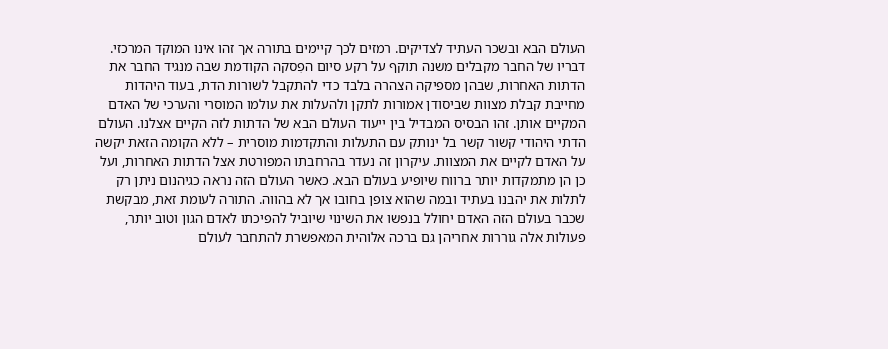העולם הבא ובשכר העתיד לצדיקים. רמזים לכך קיימים בתורה אך זהו אינו המוקד המרכזי. דבריו של החבר מקבלים משנה תוקף על רקע סיום הפִסקה הקודמת שבה מנגיד החבר את הדתות האחרות, שבהן מספיקה הצהרה בלבד כדי להתקבל לשורות הדת, בעוד היהדות מחייבת קבלת מצוות שביסודן אמורות לתקן ולהעלות את עולמו המוסרי והערכי של האדם המקיים אותן. זהו הבסיס המבדיל בין ייעוד העולם הבא של הדתות לזה הקיים אצלנו. העולם הדתי היהודי קשור קשר בל ינותק עם התעלות והתקדמות מוסרית – ללא הקומה הזאת יקשה על האדם לקיים את המצוות. עיקרון זה נעדר בהרחבתו המפורטת אצל הדתות האחרות, ועל כן הן מתמקדות יותר ברווח שיופיע בעולם הבא. כאשר העולם הזה נראה כגיהנום ניתן רק לתלות את יהבנו בעתיד ובמה שהוא צופן בחובו אך לא בהווה. התורה לעומת זאת, מבקשת שכבר בעולם הזה האדם יחולל בנפשו את השינוי שיוביל להפיכתו לאדם הגון וטוב יותר, פעולות אלה גוררות אחריהן גם ברכה אלוהית המאפשרת להתחבר לעולם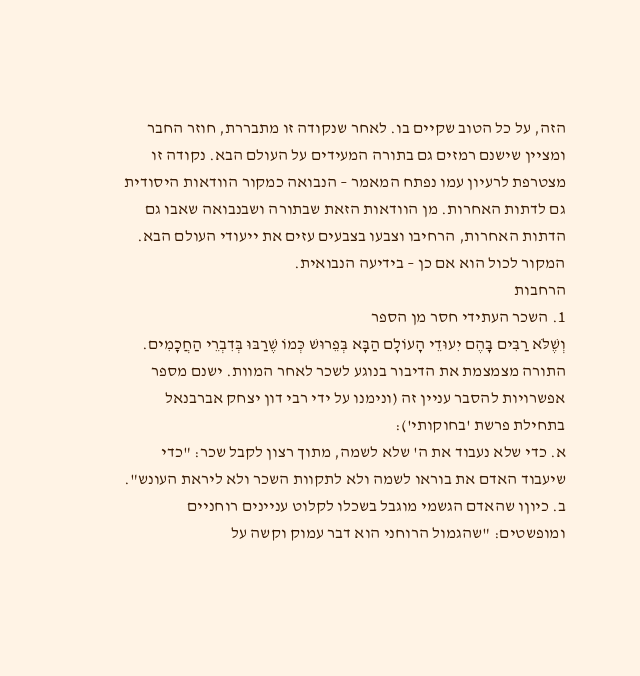הזה, על כל הטוב שקיים בו. לאחר שנקודה זו מתבררת, חוזר החבר ומציין שישנם רמזים גם בתורה המעידים על העולם הבא. נקודה זו מצטרפת לרעיון עמו נפתח המאמר – הנבואה כמקור הוודאות היסודית גם לדתות האחרות. מן הוודאות הזאת שבתורה ושבנבואה שאבו גם הדתות האחרות, הרחיבו וצבעו בצבעים עזים את ייעודי העולם הבא. המקור לכול הוא אם כן – בידיעה הנבואית.
הרחבות
1. השכר העתידי חסר מן הספר
וְשֶׁלֹּא רַבִּים בָּהֶם יִעוּדֵי הָעוֹלָם הַבָּא בְּפֵרוּשׁ כְּמוֹ שֶׁרַבּוּ בְּדִבְרֵי הַחֲכָמִים. התורה מצמצמת את הדיבור בנוגע לשכר לאחר המוות. ישנם מספר אפשרויות להסבר עניין זה (ונימנו על ידי רבי דון יצחק אברבנאל בתחילת פרשת 'בחוקותי'):
א. כדי שלא נעבוד את ה' שלא לשמה, מתוך רצון לקבל שכר: "כדי שיעבוד האדם את בוראו לשמה ולא לתקוות השכר ולא ליראת העונש".
ב. כיוןו שהאדם הגשמי מוגבל בשכלו לקלוט עניינים רוחניים ומופשטים: "שהגמול הרוחני הוא דבר עמוק וקשה על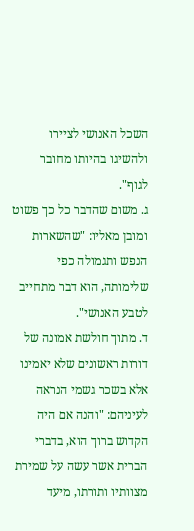השכל האנושי לציירו ולהשיגו בהיותו מחובר לגוף".
ג. משום שהדבר כל כך פשוט ומובן מאליו: "שהשארות הנפש ותגמולה כפי שלימותה, הוא דבר מתחייב לטבע האנושי".
ד. מתוך חולשת אמונה של דורות ראשונים שלא יאמינו אלא בשכר גשמי הנראה לעיניהם: "והנה אם היה הקדוש ברוך הוא, בדברי הברית אשר עשה על שמירת מצוותיו ותורתו, מיעד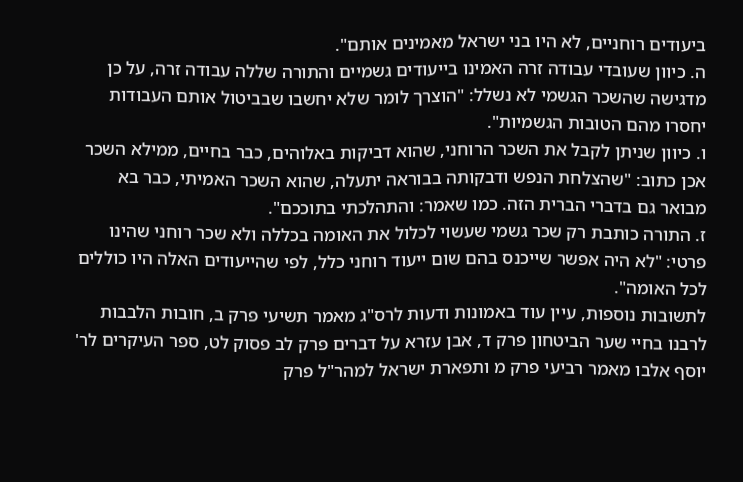ביעודים רוחניים, לא היו בני ישראל מאמינים אותם".
ה. כיוון שעובדי עבודה זרה האמינו בייעודים גשמיים והתורה שללה עבודה זרה, על כן מדגישה שהשכר הגשמי לא נשלל: "הוצרך לומר שלא יחשבו שבביטול אותם העבודות יחסרו מהם הטובות הגשמיות".
ו. כיוון שניתן לקבל את השכר הרוחני, שהוא דביקות באלוהים, כבר בחיים, ממילא השכר אכן כתוב: "שהצלחת הנפש ודבקותה בבוראה יתעלה, שהוא השכר האמיתי, כבר בא מבואר גם בדברי הברית הזה. כמו שאמר: והתהלכתי בתוככם".
ז. התורה כותבת רק שכר גשמי שעשוי לכלול את האומה בכללה ולא שכר רוחני שהינו פרטי: "לא היה אפשר שייכנס בהם שום ייעוד רוחני כלל, לפי שהייעודים האלה היו כוללים לכל האומה".
לתשובות נוספות, עיין עוד באמונות ודעות לרס"ג מאמר תשיעי פרק ב, חובות הלבבות לרבנו בחיי שער הביטחון פרק ד, אבן עזרא על דברים פרק לב פסוק לט, ספר העיקרים לר' יוסף אלבו מאמר רביעי פרק מ ותפארת ישראל למהר"ל פרק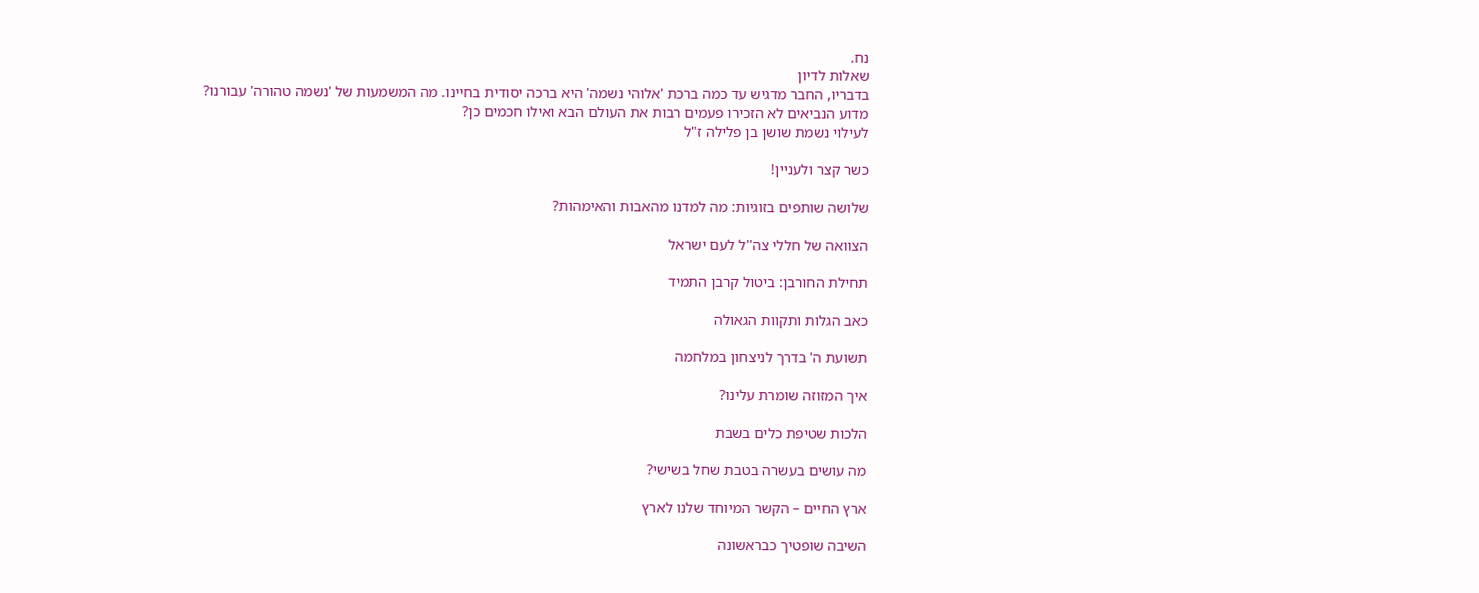נח.
שאלות לדיון
בדבריו, החבר מדגיש עד כמה ברכת 'אלוהי נשמה' היא ברכה יסודית בחיינו. מה המשמעות של 'נשמה טהורה' עבורנו?
מדוע הנביאים לא הזכירו פעמים רבות את העולם הבא ואילו חכמים כן?
לעילוי נשמת שושן בן פלילה ז"ל

כשר קצר ולעניין!

שלושה שותפים בזוגיות: מה למדנו מהאבות והאימהות?

הצוואה של חללי צה''ל לעם ישראל

תחילת החורבן: ביטול קרבן התמיד

כאב הגלות ותקוות הגאולה

תשועת ה' בדרך לניצחון במלחמה

איך המזוזה שומרת עלינו?

הלכות שטיפת כלים בשבת

מה עושים בעשרה בטבת שחל בשישי?

ארץ החיים – הקשר המיוחד שלנו לארץ

השיבה שופטיך כבראשונה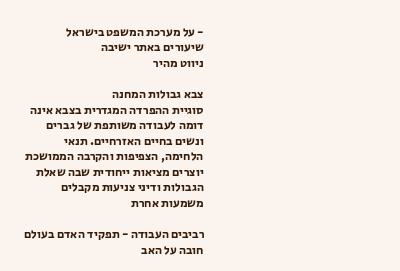- על מערכת המשפט בישראל
שיעורים באתר ישיבה
ניווט מהיר

צבא גבולות המחנה
סוגיית ההפרדה המגדרית בצבא אינה דומה לעבודה משותפת של גברים ונשים בחיים האזרחיים. תנאי הלחימה, הצפיפות והקרבה הממושכת יוצרים מציאות ייחודית שבה שאלת הגבולות ודיני צניעות מקבלים משמעות אחרת

רביבים העבודה - תפקיד האדם בעולם
חובה על האב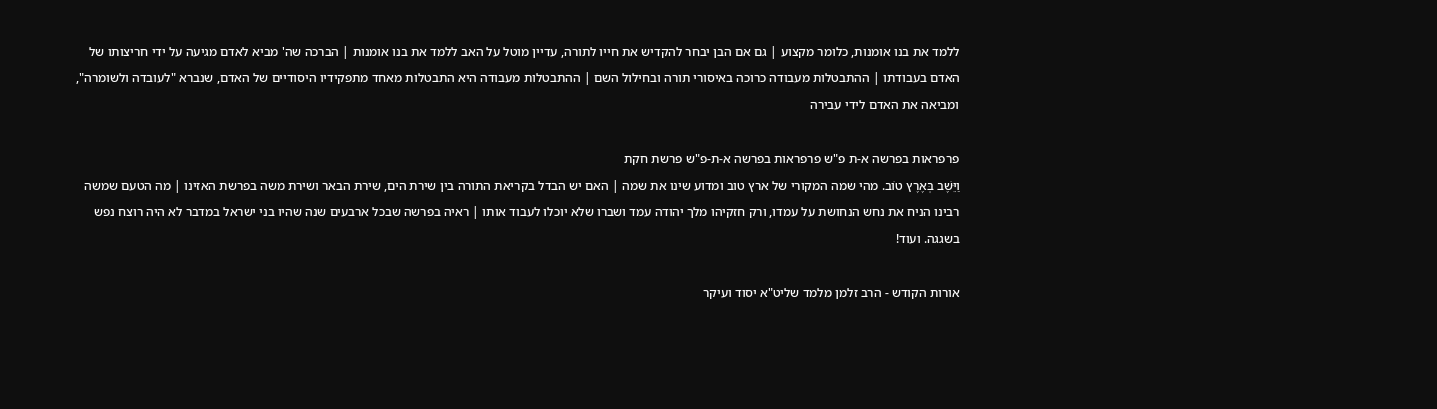ללמד את בנו אומנות, כלומר מקצוע | גם אם הבן יבחר להקדיש את חייו לתורה, עדיין מוטל על האב ללמד את בנו אומנות | הברכה שה' מביא לאדם מגיעה על ידי חריצותו של האדם בעבודתו | ההתבטלות מעבודה כרוכה באיסורי תורה ובחילול השם | ההתבטלות מעבודה היא התבטלות מאחד מתפקידיו היסודיים של האדם, שנברא "לעובדה ולשומרה", ומביאה את האדם לידי עבירה

פרפראות בפרשה א-ת פ"ש פרפראות בפרשה א-ת-פ"ש פרשת חקת
וַיֵּשֶׁב בְּאֶרֶץ טוֹב. מהי שמה המקורי של ארץ טוב ומדוע שינו את שמה | האם יש הבדל בקריאת התורה בין שירת הים, שירת הבאר ושירת משה בפרשת האזינו | מה הטעם שמשה רבינו הניח את נחש הנחושת על עמדו, ורק חזקיהו מלך יהודה עמד ושברו שלא יוכלו לעבוד אותו | ראיה בפרשה שבכל ארבעים שנה שהיו בני ישראל במדבר לא היה רוצח נפש בשגגה. ועוד!

אורות הקודש - הרב זלמן מלמד שליט"א יסוד ועיקר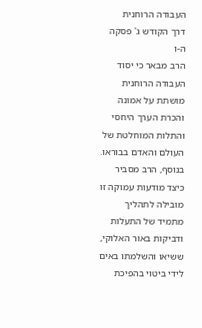העבודה הרוחנית
דרך הקודש ג' פסקה ה-ו
הרב מבאר כי יסוד העבודה הרוחנית מושתת על אמונה והכרת הערך היחסי והתלות המוחלטת של העולם והאדם בבוראו. בנוסף, הרב מסביר כיצד מודעות עמוקה זו מובילה לתהליך מתמיד של התעלות ודביקות באור האלוקי, ששיאו והשלמתו באים לידי ביטוי בהפיכת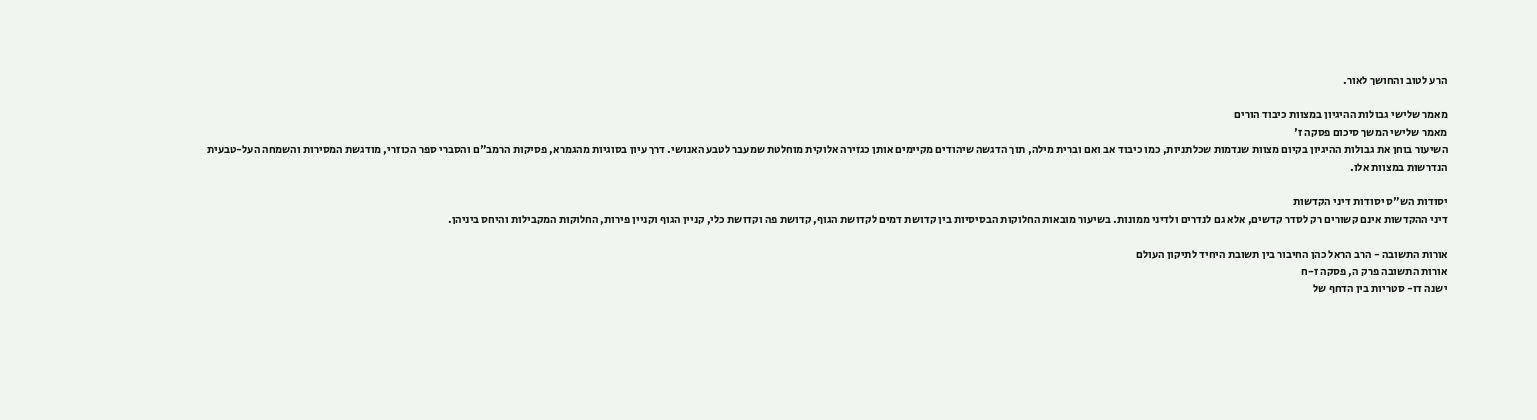הרע לטוב והחושך לאור.

מאמר שלישי גבולות ההיגיון במצוות כיבוד הורים
מאמר שלישי המשך סיכום פסקה ז'
השיעור בוחן את גבולות ההיגיון בקיום מצוות שנדמות שכלתניות, כמו כיבוד אב ואם וברית מילה, תוך הדגשה שיהודים מקיימים אותן כגזירה אלוקית מוחלטת שמעבר לטבע האנושי. דרך עיון בסוגיות מהגמרא, פסיקות הרמב"ם והסברי ספר הכוזרי, מודגשת המסירות והשמחה העל-טבעית הנדרשות במצוות אלו.

יסודות הש"ס יסודות דיני הקדשות
דיני ההקדשות אינם קשורים רק לסדר קדשים, אלא גם לנדרים ולדיני ממונות. בשיעור מובאות החלוקות הבסיסיות בין קדושת דמים לקדושת הגוף, קדושת פה וקדושת כלי, קניין הגוף וקניין פירות, החלוקות המקבילות והיחס ביניהן.

אורות התשובה - הרב הראל כהן החיבור בין תשובת היחיד לתיקון העולם
אורות התשובה פרק ה, פסקה ז-ח
ישנה דו- סטריות בין הדחף של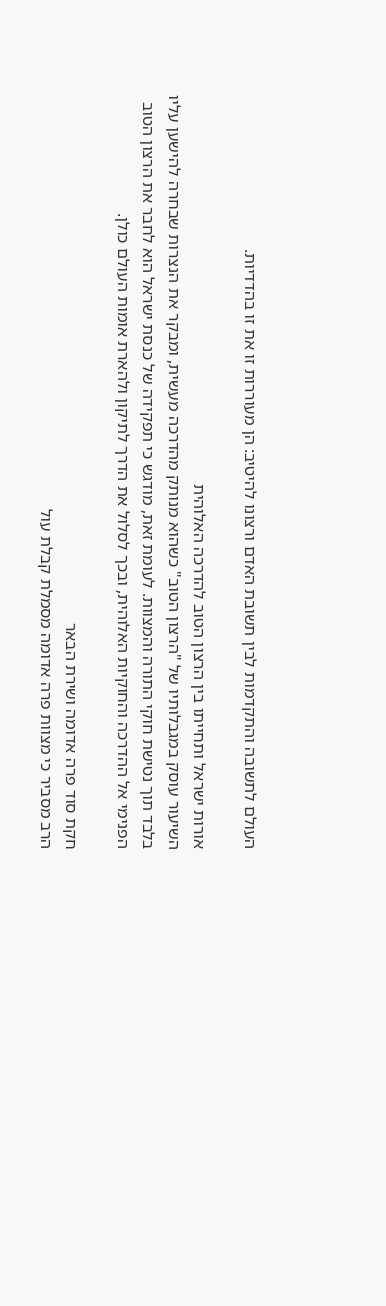העולם לתשובה והתקדמות לבין תשובת האדם ורצונו להיטיב: הן מעוררות זו את זו בהדדיות.

אורות ישראל ותחייתו בין הרצון הטוב להדרכה האלוהית
השיעור עוסק במגבלותיו של "הרצון הטוב" כשהוא מנותק מהדרכה מעשית, ומבקר את הנצרות שבחרה להישען עליו בלבד תוך נטישת חוקי התורה והמצוות. לעומת זאת, מודגש כי תפקידה של כנסת ישראל הוא לחבר את הרצון הטוב הפנימי אל ההדרכה והחוקיות האלוהית, ובכך לסלול את הדרך לתיקון ולהארת אומות העולם כולן.

חקת סוד פרה אדומה ושירת הבאר
הרב מסביר כי מצוות פרה אדומה מסמלת קבלת עול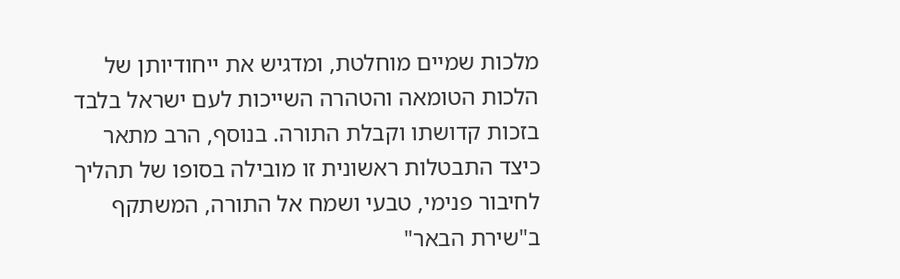מלכות שמיים מוחלטת, ומדגיש את ייחודיותן של הלכות הטומאה והטהרה השייכות לעם ישראל בלבד בזכות קדושתו וקבלת התורה. בנוסף, הרב מתאר כיצד התבטלות ראשונית זו מובילה בסופו של תהליך לחיבור פנימי, טבעי ושמח אל התורה, המשתקף ב"שירת הבאר"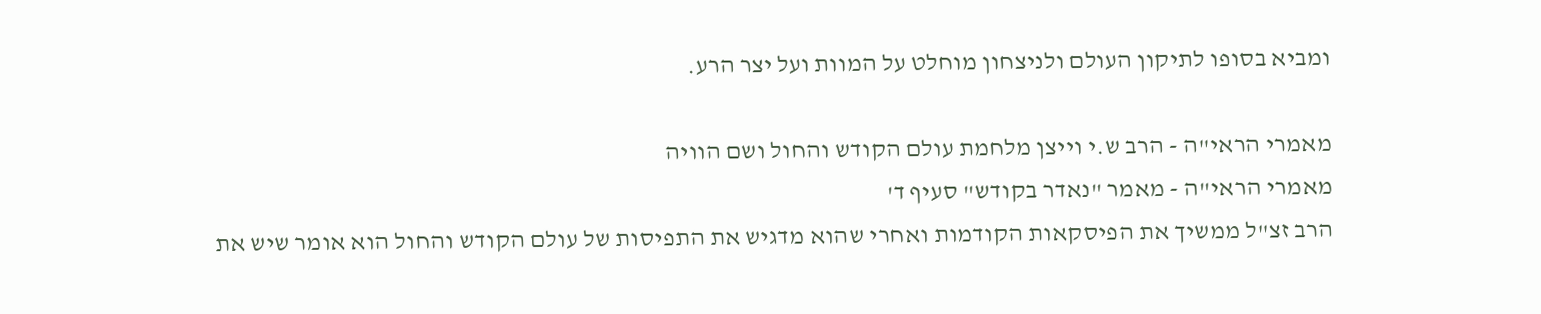ומביא בסופו לתיקון העולם ולניצחון מוחלט על המוות ועל יצר הרע.

מאמרי הראי"ה - הרב ש.י וייצן מלחמת עולם הקודש והחול ושם הוויה
מאמרי הראי"ה - מאמר "נאדר בקודש" סעיף ד'
הרב זצ"ל ממשיך את הפיסקאות הקודמות ואחרי שהוא מדגיש את התפיסות של עולם הקודש והחול הוא אומר שיש את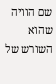שם הוויה שהוא השורש של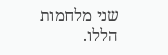שני מלחמות הללו.